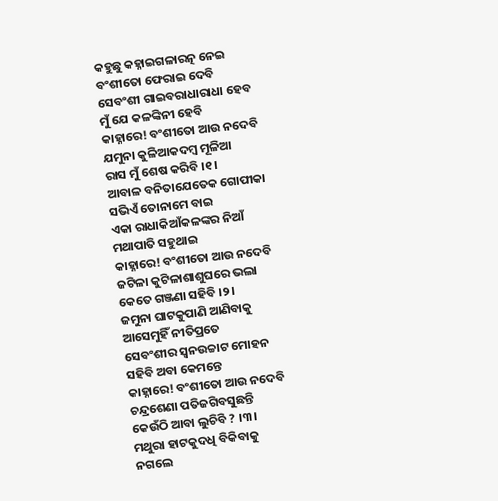କହୁଛୁ କହ୍ନାଇଗଳାରତ୍ନ ନେଇ
ବଂଶୀତୋ ଫେରାଇ ଦେବି
ସେବଂଶୀ ଗାଇବରାଧାରାଧା ହେବ
ମୁଁ ଯେ କଳଙ୍କିନୀ ହେବି
କାହ୍ନାରେ! ବଂଶୀତୋ ଆଉ ନଦେବି
ଯମୁନା କୁଳିଆକଦମ୍ବ ମୂଳିଆ
ରାସ ମୁଁ ଶେଷ କରିବି ।୧।
ଆବାଳ ବନିତାଯେତେକ ଗୋପୀକା
ସଭିଏଁ ତୋନାମେ ବାଇ
ଏକା ରାଧାକିଆଁକଳଙ୍କର ନିଆଁ
ମଥାପାତି ସହୁଥାଇ
କାହ୍ନାରେ! ବଂଶୀତୋ ଆଉ ନଦେବି
ଜଟିଳା କୁଟିଳାଶାଶୁଘରେ ଭଲା
କେତେ ଗଞ୍ଜଣା ସହିବି ।୨।
ଜମୁନା ଘାଟକୁପାଣି ଆଣିବାକୁ
ଆସେମୁହିଁ ନୀତିପ୍ରତେ
ସେବଂଶୀର ସ୍ୱନଉଚ୍ଚାଟ ମୋହନ
ସହିବି ଅବା କେମନ୍ତେ
କାହ୍ନାରେ! ବଂଶୀତୋ ଆଉ ନଦେବି
ଚନ୍ଦ୍ରଶେଣା ପତିଜଗିବସୁଛନ୍ତି
କେଉଁଠି ଆବା ଲୁଚିବି ? ।୩।
ମଥୁରା ହାଟକୁଦଧି ବିକିବାକୁ
ନଗଲେ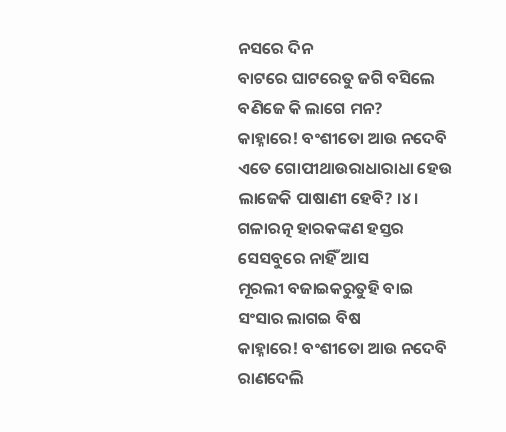ନସରେ ଦିନ
ବାଟରେ ଘାଟରେତୁ ଜଗି ବସିଲେ
ବଣିଜେ କି ଲାଗେ ମନ?
କାହ୍ନାରେ! ବଂଶୀତୋ ଆଉ ନଦେବି
ଏତେ ଗୋପୀଥାଉରାଧାରାଧା ହେଉ
ଲାଜେକି ପାଷାଣୀ ହେବି? ।୪।
ଗଳାରତ୍ନ ହାରକଙ୍କଣ ହସ୍ତର
ସେସବୁରେ ନାହିଁ ଆସ
ମୂରଲୀ ବଜାଇକରୁତୁହି ବାଇ
ସଂସାର ଲାଗଇ ବିଷ
କାହ୍ନାରେ! ବଂଶୀତୋ ଆଉ ନଦେବି
ରାଣଦେଲି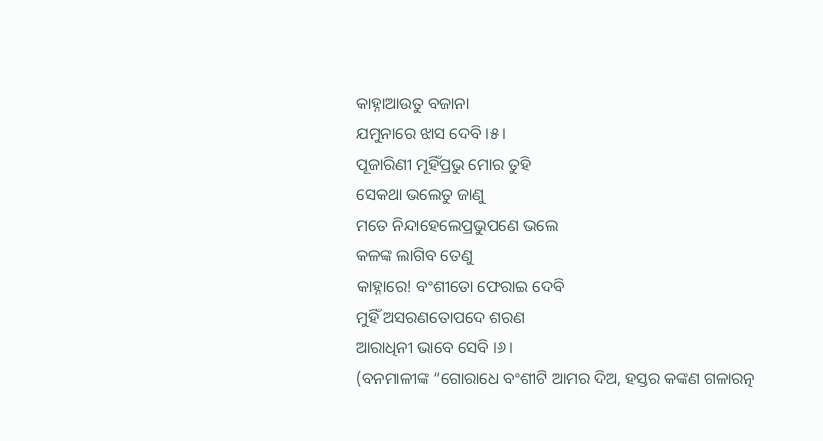କାହ୍ନାଆଉତୁ ବଜାନା
ଯମୁନାରେ ଝାସ ଦେବି ।୫।
ପୂଜାରିଣୀ ମୂହିଁପ୍ରଭୁ ମୋର ତୁହି
ସେକଥା ଭଲେତୁ ଜାଣୁ
ମତେ ନିନ୍ଦାହେଲେପ୍ରଭୁପଣେ ଭଲେ
କଳଙ୍କ ଲାଗିବ ତେଣୁ
କାହ୍ନାରେ! ବଂଶୀତୋ ଫେରାଇ ଦେବି
ମୁହିଁ ଅସରଣତୋପଦେ ଶରଣ
ଆରାଧିନୀ ଭାବେ ସେବି ।୬।
(ବନମାଳୀଙ୍କ “ଗୋରାଧେ ବଂଶୀଟି ଆମର ଦିଅ, ହସ୍ତର କଙ୍କଣ ଗଳାରତ୍ନ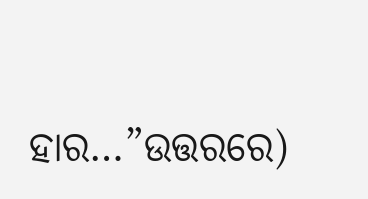ହାର…”ଉତ୍ତରରେ)